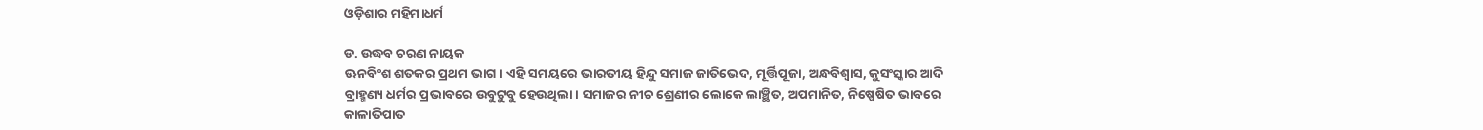ଓଡ଼ିଶାର ମହିମାଧର୍ମ

ଡ. ଉଦ୍ଧବ ଚରଣ ନାୟକ
ଊନବିଂଶ ଶତକର ପ୍ରଥମ ଭାଗ। ଏହି ସମୟରେ ଭାରତୀୟ ହିନ୍ଦୁ ସମାଜ ଜାତିଭେଦ, ମୂର୍ତ୍ତିପୂଜା, ଅନ୍ଧବିଶ୍ୱାସ, କୁସଂସ୍କାର ଆଦି ବ୍ରାହ୍ମଣ୍ୟ ଧର୍ମର ପ୍ରଭାବରେ ଉବୁଟୁବୁ ହେଉଥିଲା। ସମାଜର ନୀଚ ଶ୍ରେଣୀର ଲୋକେ ଲାଞ୍ଛିତ, ଅପମାନିତ, ନିଷ୍ପେଷିତ ଭାବରେ କାଳାତିପାତ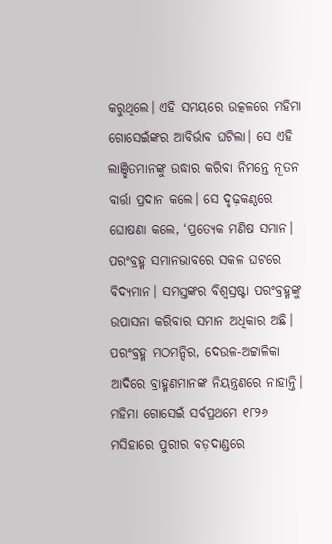କରୁଥିଲେ। ଏହି ସମୟରେ ଉତ୍କଳରେ ମହିମା ଗୋସେଇଁଙ୍କର ଆବିର୍ଭାବ ଘଟିଲା। ସେ ଏହି ଲାଞ୍ଛିତମାନଙ୍କୁ ଉଦ୍ଧାର କରିବା ନିମନ୍ତେ ନୂତନ ବାର୍ତ୍ତା ପ୍ରଦାନ କଲେ। ସେ ଦୃଢ଼କଣ୍ଠରେ ଘୋଷଣା କଲେ, ‘ପ୍ରତ୍ୟେକ ମଣିଷ ସମାନ। ପରଂବ୍ରହ୍ମ ସମାନଭାବରେ ସକଳ ଘଟରେ ବିଦ୍ୟମାନ। ସମସ୍ତଙ୍କର ବିଶ୍ୱସ୍ରଷ୍ଟା ପରଂବ୍ରହ୍ମଙ୍କୁ ଉପାସନା କରିବାର ସମାନ ଅଧିକାର ଅଛି। ପରଂବ୍ରହ୍ମ ମଠମନ୍ଦିର, ଦେଉଳ-ଅଟ୍ଟାଳିକା ଆଦିରେ ବ୍ରାହ୍ମଣମାନଙ୍କ ନିୟନ୍ତ୍ରଣରେ ନାହାନ୍ତି।
ମହିମା ଗୋସେଇଁ ସର୍ବପ୍ରଥମେ ୧୮୨୬ ମସିହାରେ ପୁରୀର ବଡ଼ଦାଣ୍ଡରେ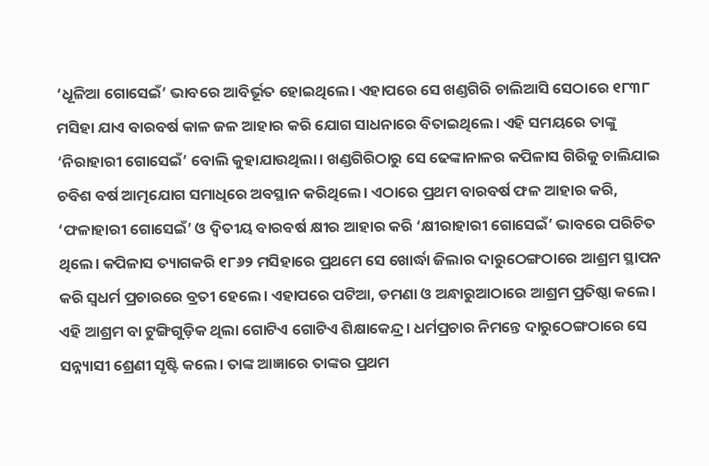‘ଧୂଳିଆ ଗୋସେଇଁ’ ଭାବରେ ଆବିର୍ଭୂତ ହୋଇଥିଲେ। ଏହାପରେ ସେ ଖଣ୍ଡଗିରି ଚାଲିଆସି ସେଠାରେ ୧୮୩୮ ମସିହା ଯାଏ ବାରବର୍ଷ କାଳ ଜଳ ଆହାର କରି ଯୋଗ ସାଧନାରେ ବିତାଇଥିଲେ। ଏହି ସମୟରେ ତାଙ୍କୁ ‘ନିରାହାରୀ ଗୋସେଇଁ’ ବୋଲି କୁହାଯାଉଥିଲା। ଖଣ୍ଡଗିରିଠାରୁ ସେ ଢେଙ୍କାନାଳର କପିଳାସ ଗିରିକୁ ଚାଲିଯାଇ ଚବିଶ ବର୍ଷ ଆତ୍ମଯୋଗ ସମାଧିରେ ଅବସ୍ଥାନ କରିଥିଲେ। ଏଠାରେ ପ୍ରଥମ ବାରବର୍ଷ ଫଳ ଆହାର କରି, ‘ଫଳାହାରୀ ଗୋସେଇଁ’ ଓ ଦ୍ୱିତୀୟ ବାରବର୍ଷ କ୍ଷୀର ଆହାର କରି ‘କ୍ଷୀରାହାରୀ ଗୋସେଇଁ’ ଭାବରେ ପରିଚିତ ଥିଲେ। କପିଳାସ ତ୍ୟାଗକରି ୧୮୬୨ ମସିହାରେ ପ୍ରଥମେ ସେ ଖୋର୍ଦ୍ଧା ଜିଲାର ଦାରୁଠେଙ୍ଗଠାରେ ଆଶ୍ରମ ସ୍ଥାପନ କରି ସ୍ବଧର୍ମ ପ୍ରଚାରରେ ବ୍ରତୀ ହେଲେ। ଏହାପରେ ପଟିଆ, ଡମଣା ଓ ଅନ୍ଧାରୁଆଠାରେ ଆଶ୍ରମ ପ୍ରତିଷ୍ଠା କଲେ। ଏହି ଆଶ୍ରମ ବା ଟୁଙ୍ଗିଗୁଡ଼ିକ ଥିଲା ଗୋଟିଏ ଗୋଟିଏ ଶିକ୍ଷାକେନ୍ଦ୍ର। ଧର୍ମପ୍ରଚାର ନିମନ୍ତେ ଦାରୁଠେଙ୍ଗଠାରେ ସେ ସନ୍ନ୍ୟାସୀ ଶ୍ରେଣୀ ସୃଷ୍ଟି କଲେ। ତାଙ୍କ ଆଜ୍ଞାରେ ତାଙ୍କର ପ୍ରଥମ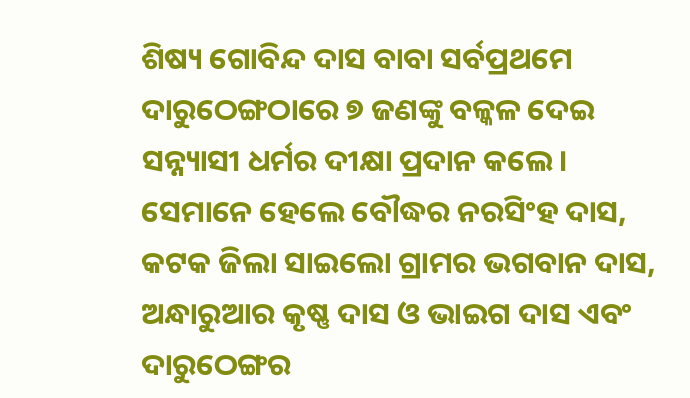ଶିଷ୍ୟ ଗୋବିନ୍ଦ ଦାସ ବାବା ସର୍ବପ୍ରଥମେ ଦାରୁଠେଙ୍ଗଠାରେ ୭ ଜଣଙ୍କୁ ବଳ୍କଳ ଦେଇ ସନ୍ନ୍ୟାସୀ ଧର୍ମର ଦୀକ୍ଷା ପ୍ରଦାନ କଲେ। ସେମାନେ ହେଲେ ବୌଦ୍ଧର ନରସିଂହ ଦାସ, କଟକ ଜିଲା ସାଇଲୋ ଗ୍ରାମର ଭଗବାନ ଦାସ, ଅନ୍ଧାରୁଆର କୃଷ୍ଣ ଦାସ ଓ ଭାଇଗ ଦାସ ଏବଂ ଦାରୁଠେଙ୍ଗର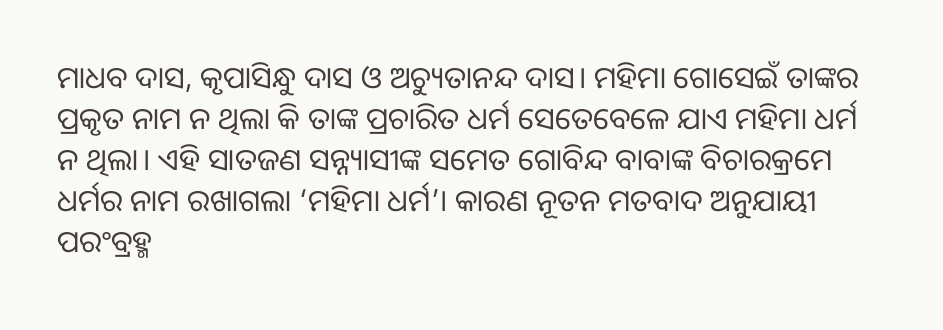ମାଧବ ଦାସ, କୃପାସିନ୍ଧୁ ଦାସ ଓ ଅଚ୍ୟୁତାନନ୍ଦ ଦାସ। ମହିମା ଗୋସେଇଁ ତାଙ୍କର ପ୍ରକୃତ ନାମ ନ ଥିଲା କି ତାଙ୍କ ପ୍ରଚାରିତ ଧର୍ମ ସେତେବେଳେ ଯାଏ ମହିମା ଧର୍ମ ନ ଥିଲା। ଏହି ସାତଜଣ ସନ୍ନ୍ୟାସୀଙ୍କ ସମେତ ଗୋବିନ୍ଦ ବାବାଙ୍କ ବିଚାରକ୍ରମେ ଧର୍ମର ନାମ ରଖାଗଲା ‘ମହିମା ଧର୍ମ’। କାରଣ ନୂତନ ମତବାଦ ଅନୁଯାୟୀ ପରଂବ୍ରହ୍ମ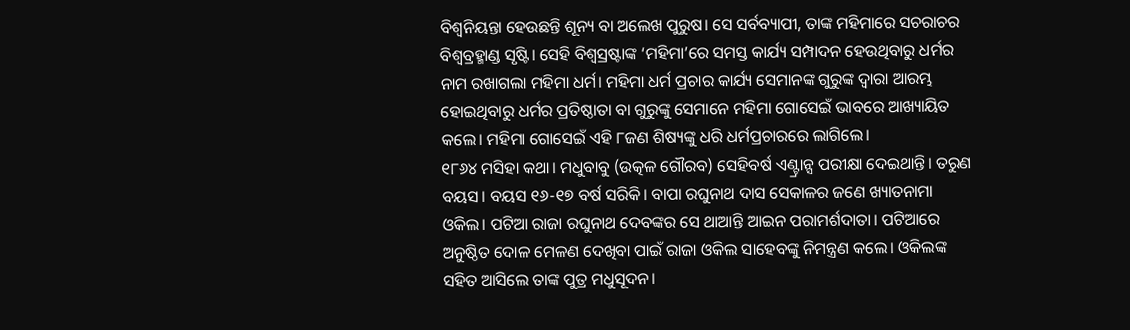ବିଶ୍ୱନିୟନ୍ତା ହେଉଛନ୍ତି ଶୂନ୍ୟ ବା ଅଲେଖ ପୁରୁଷ। ସେ ସର୍ବବ୍ୟାପୀ, ତାଙ୍କ ମହିମାରେ ସଚରାଚର ବିଶ୍ୱବ୍ରହ୍ମାଣ୍ଡ ସୃଷ୍ଟି। ସେହି ବିଶ୍ୱସ୍ରଷ୍ଟାଙ୍କ ‘ମହିମା’ରେ ସମସ୍ତ କାର୍ଯ୍ୟ ସମ୍ପାଦନ ହେଉଥିବାରୁ ଧର୍ମର ନାମ ରଖାଗଲା ମହିମା ଧର୍ମ। ମହିମା ଧର୍ମ ପ୍ରଚାର କାର୍ଯ୍ୟ ସେମାନଙ୍କ ଗୁରୁଙ୍କ ଦ୍ୱାରା ଆରମ୍ଭ ହୋଇଥିବାରୁ ଧର୍ମର ପ୍ରତିଷ୍ଠାତା ବା ଗୁରୁଙ୍କୁ ସେମାନେ ମହିମା ଗୋସେଇଁ ଭାବରେ ଆଖ୍ୟାୟିତ କଲେ। ମହିମା ଗୋସେଇଁ ଏହି ୮ଜଣ ଶିଷ୍ୟଙ୍କୁ ଧରି ଧର୍ମପ୍ରଚାରରେ ଲାଗିଲେ।
୧୮୬୪ ମସିହା କଥା। ମଧୁବାବୁ (ଉତ୍କଳ ଗୌରବ) ସେହିବର୍ଷ ଏଣ୍ଟ୍ରାନ୍ସ ପରୀକ୍ଷା ଦେଇଥାନ୍ତି। ତରୁଣ ବୟସ। ବୟସ ୧୬-୧୭ ବର୍ଷ ସରିକି। ବାପା ରଘୁନାଥ ଦାସ ସେକାଳର ଜଣେ ଖ୍ୟାତନାମା ଓକିଲ। ପଟିଆ ରାଜା ରଘୁନାଥ ଦେବଙ୍କର ସେ ଥାଆନ୍ତି ଆଇନ ପରାମର୍ଶଦାତା। ପଟିଆରେ ଅନୁଷ୍ଠିତ ଦୋଳ ମେଳଣ ଦେଖିବା ପାଇଁ ରାଜା ଓକିଲ ସାହେବଙ୍କୁ ନିମନ୍ତ୍ରଣ କଲେ। ଓକିଲଙ୍କ ସହିତ ଆସିଲେ ତାଙ୍କ ପୁତ୍ର ମଧୁସୂଦନ।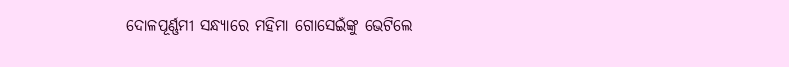ଦୋଳପୂର୍ଣ୍ଣମୀ ସନ୍ଧ୍ୟାରେ ମହିମା ଗୋସେଇଁଙ୍କୁ ଭେଟିଲେ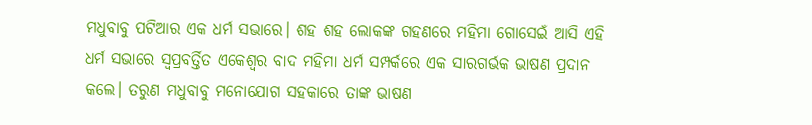ମଧୁବାବୁ ପଟିଆର ଏକ ଧର୍ମ ସଭାରେ। ଶହ ଶହ ଲୋକଙ୍କ ଗହଣରେ ମହିମା ଗୋସେଇଁ ଆସି ଏହି ଧର୍ମ ସଭାରେ ସ୍ବପ୍ରବର୍ତ୍ତିତ ଏକେଶ୍ୱର ବାଦ ମହିମା ଧର୍ମ ସମ୍ପର୍କରେ ଏକ ସାରଗର୍ଭକ ଭାଷଣ ପ୍ରଦାନ କଲେ। ତରୁଣ ମଧୁବାବୁ ମନୋଯୋଗ ସହକାରେ ତାଙ୍କ ଭାଷଣ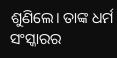ଶୁଣିଲେ। ତାଙ୍କ ଧର୍ମ ସଂସ୍କାରର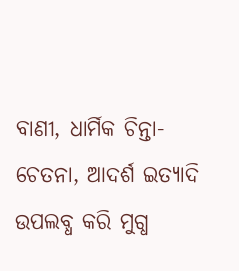ବାଣୀ, ଧାର୍ମିକ ଚିନ୍ତା-ଚେତନା, ଆଦର୍ଶ ଇତ୍ୟାଦି ଉପଲବ୍ଧ କରି ମୁଗ୍ଧ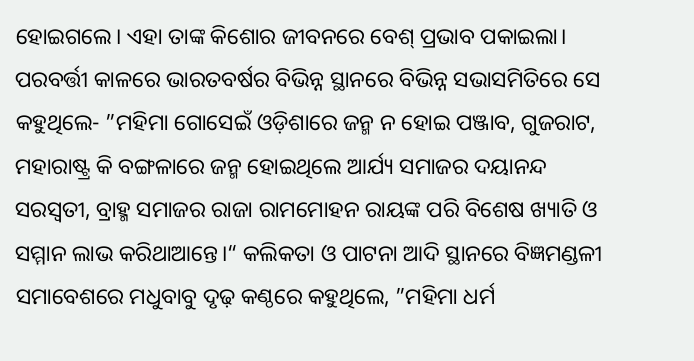ହୋଇଗଲେ। ଏହା ତାଙ୍କ କିଶୋର ଜୀବନରେ ବେଶ୍‌ ପ୍ରଭାବ ପକାଇଲା। ପରବର୍ତ୍ତୀ କାଳରେ ଭାରତବର୍ଷର ବିଭିନ୍ନ ସ୍ଥାନରେ ବିଭିନ୍ନ ସଭାସମିତିରେ ସେ କହୁଥିଲେ- ”ମହିମା ଗୋସେଇଁ ଓଡ଼ିଶାରେ ଜନ୍ମ ନ ହୋଇ ପଞ୍ଜାବ, ଗୁଜରାଟ, ମହାରାଷ୍ଟ୍ର କି ବଙ୍ଗଳାରେ ଜନ୍ମ ହୋଇଥିଲେ ଆର୍ଯ୍ୟ ସମାଜର ଦୟାନନ୍ଦ ସରସ୍ବତୀ, ବ୍ରାହ୍ମ ସମାଜର ରାଜା ରାମମୋହନ ରାୟଙ୍କ ପରି ବିଶେଷ ଖ୍ୟାତି ଓ ସମ୍ମାନ ଲାଭ କରିଥାଆନ୍ତେ।“ କଲିକତା ଓ ପାଟନା ଆଦି ସ୍ଥାନରେ ବିଜ୍ଞମଣ୍ଡଳୀ ସମାବେଶରେ ମଧୁବାବୁ ଦୃଢ଼ କଣ୍ଠରେ କହୁଥିଲେ, ”ମହିମା ଧର୍ମ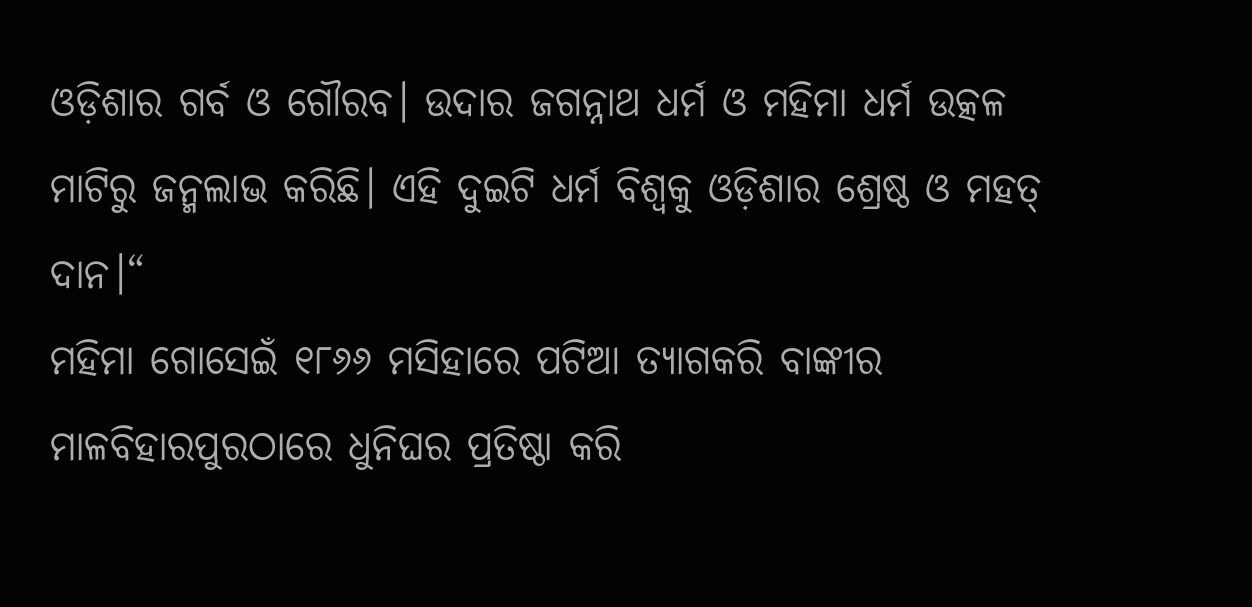ଓଡ଼ିଶାର ଗର୍ବ ଓ ଗୌରବ। ଉଦାର ଜଗନ୍ନାଥ ଧର୍ମ ଓ ମହିମା ଧର୍ମ ଉତ୍କଳ ମାଟିରୁ ଜନ୍ମଲାଭ କରିଛି। ଏହି ଦୁଇଟି ଧର୍ମ ବିଶ୍ୱକୁ ଓଡ଼ିଶାର ଶ୍ରେଷ୍ଠ ଓ ମହତ୍‌ ଦାନ।“
ମହିମା ଗୋସେଇଁ ୧୮୬୬ ମସିହାରେ ପଟିଆ ତ୍ୟାଗକରି ବାଙ୍କୀର ମାଳବିହାରପୁରଠାରେ ଧୁନିଘର ପ୍ରତିଷ୍ଠା କରି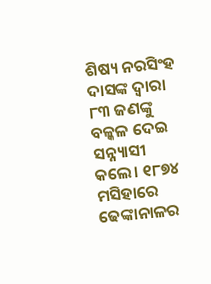ଶିଷ୍ୟ ନରସିଂହ ଦାସଙ୍କ ଦ୍ୱାରା ୮୩ ଜଣଙ୍କୁ ବଳ୍କଳ ଦେଇ ସନ୍ନ୍ୟାସୀ କଲେ। ୧୮୭୪ ମସିହାରେ ଢେଙ୍କାନାଳର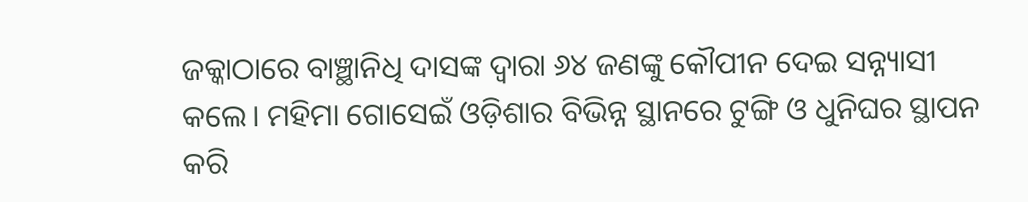ଜକ୍କାଠାରେ ବାଞ୍ଛାନିଧି ଦାସଙ୍କ ଦ୍ୱାରା ୬୪ ଜଣଙ୍କୁ କୌପୀନ ଦେଇ ସନ୍ନ୍ୟାସୀ କଲେ। ମହିମା ଗୋସେଇଁ ଓଡ଼ିଶାର ବିଭିନ୍ନ ସ୍ଥାନରେ ଟୁଙ୍ଗି ଓ ଧୁନିଘର ସ୍ଥାପନ କରି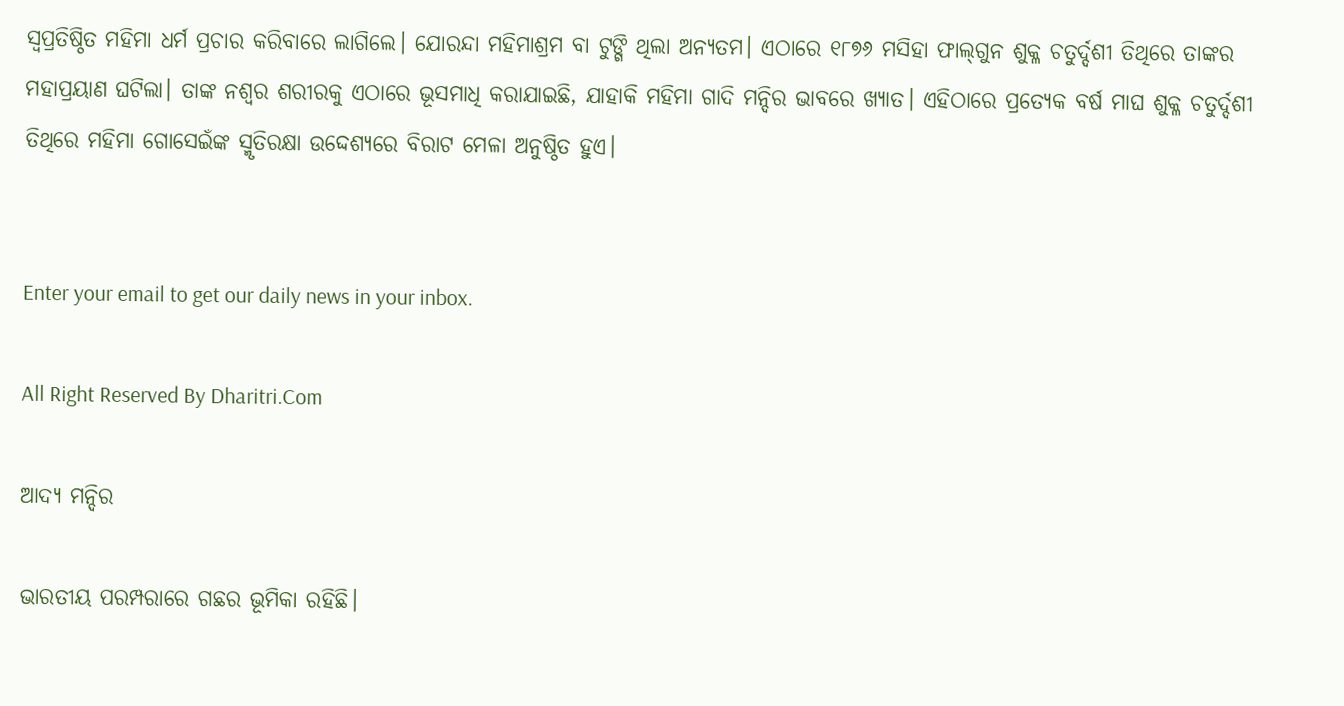ସ୍ବପ୍ରତିଷ୍ଠିତ ମହିମା ଧର୍ମ ପ୍ରଚାର କରିବାରେ ଲାଗିଲେ। ଯୋରନ୍ଦା ମହିମାଶ୍ରମ ବା ଟୁଙ୍ଗି ଥିଲା ଅନ୍ୟତମ। ଏଠାରେ ୧୮୭୬ ମସିହା ଫାଲ୍‌ଗୁନ ଶୁକ୍ଳ ଚତୁର୍ଦ୍ଦଶୀ ତିଥିରେ ତାଙ୍କର ମହାପ୍ରୟାଣ ଘଟିଲା। ତାଙ୍କ ନଶ୍ୱର ଶରୀରକୁ ଏଠାରେ ଭୂସମାଧି କରାଯାଇଛି, ଯାହାକି ମହିମା ଗାଦି ମନ୍ଦିର ଭାବରେ ଖ୍ୟାତ। ଏହିଠାରେ ପ୍ରତ୍ୟେକ ବର୍ଷ ମାଘ ଶୁକ୍ଳ ଚତୁର୍ଦ୍ଦଶୀ ତିଥିରେ ମହିମା ଗୋସେଇଁଙ୍କ ସ୍ମୃତିରକ୍ଷା ଉଦ୍ଦେଶ୍ୟରେ ବିରାଟ ମେଳା ଅନୁଷ୍ଠିତ ହୁଏ।


Enter your email to get our daily news in your inbox.

All Right Reserved By Dharitri.Com

ଆଦ୍ୟ ମନ୍ଦିର

ଭାରତୀୟ ପରମ୍ପରାରେ ଗଛର ଭୂମିକା ରହିଛି।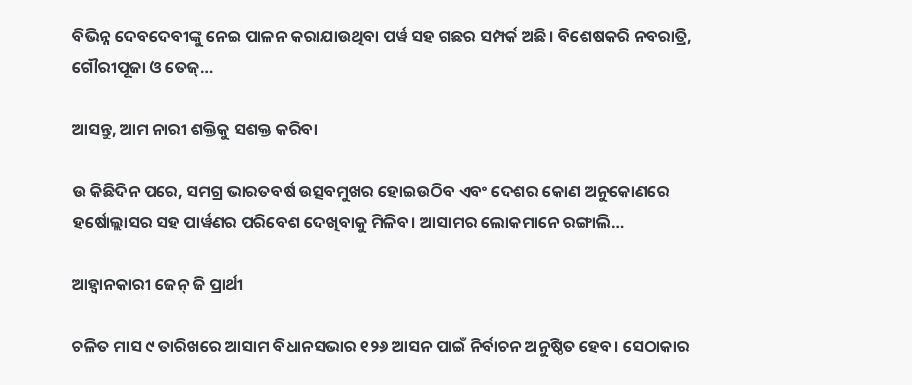ବିଭିନ୍ନ ଦେବଦେବୀଙ୍କୁ ନେଇ ପାଳନ କରାଯାଉଥିବା ପର୍ୱ ସହ ଗଛର ସମ୍ପର୍କ ଅଛି। ବିଶେଷକରି ନବରାତ୍ରି, ଗୌରୀପୂଜା ଓ ତେଜ୍‌…

ଆସନ୍ତୁ, ଆମ ନାରୀ ଶକ୍ତିକୁ ସଶକ୍ତ କରିବା

ଉ କିଛିଦିନ ପରେ, ସମଗ୍ର ଭାରତବର୍ଷ ଉତ୍ସବମୁଖର ହୋଇଉଠିବ ଏବଂ ଦେଶର କୋଣ ଅନୁକୋଣରେ ହର୍ଷୋଲ୍ଲାସର ସହ ପାର୍ୱଣର ପରିବେଶ ଦେଖିବାକୁ ମିଳିବ। ଆସାମର ଲୋକମାନେ ରଙ୍ଗାଲି…

ଆହ୍ବାନକାରୀ ଜେନ୍‌ ଜି ପ୍ରାର୍ଥୀ

ଚଳିତ ମାସ ୯ ତାରିଖରେ ଆସାମ ବିଧାନସଭାର ୧୨୬ ଆସନ ପାଇଁ ନିର୍ବାଚନ ଅନୁଷ୍ଠିତ ହେବ। ସେଠାକାର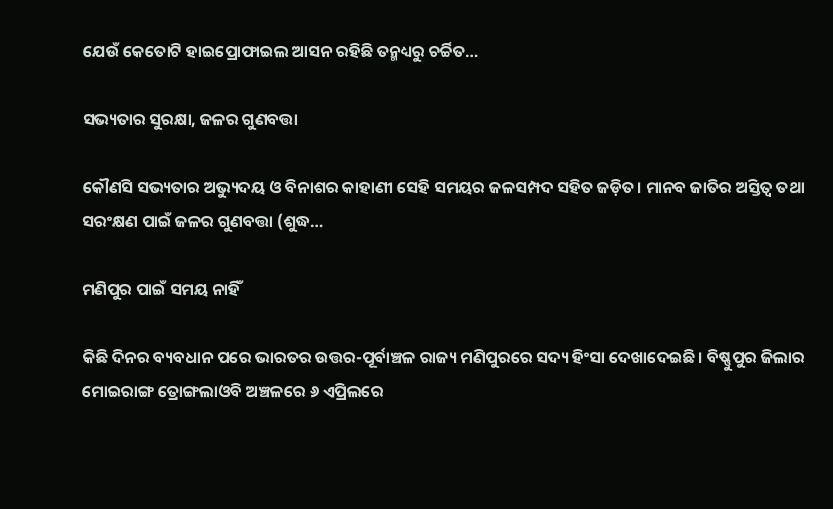ଯେଉଁ କେତୋଟି ହାଇପ୍ରୋଫାଇଲ ଆସନ ରହିଛି ତନ୍ମଧ୍ୟରୁ ଚର୍ଚ୍ଚିତ…

ସଭ୍ୟତାର ସୁରକ୍ଷା, ଜଳର ଗୁଣବତ୍ତା

କୌଣସି ସଭ୍ୟତାର ଅଭ୍ୟୁଦୟ ଓ ବିନାଶର କାହାଣୀ ସେହି ସମୟର ଜଳସମ୍ପଦ ସହିତ ଜଡ଼ିତ। ମାନବ ଜାତିର ଅସ୍ତିତ୍ୱ ତଥା ସରଂକ୍ଷଣ ପାଇଁ ଜଳର ଗୁଣବତ୍ତା (ଶୁଦ୍ଧ…

ମଣିପୁର ପାଇଁ ସମୟ ନାହିଁ

କିଛି ଦିନର ବ୍ୟବଧାନ ପରେ ଭାରତର ଉତ୍ତର-ପୂର୍ବାଞ୍ଚଳ ରାଜ୍ୟ ମଣିପୁରରେ ସଦ୍ୟ ହିଂସା ଦେଖାଦେଇଛି। ବିଷ୍ଣୁପୁର ଜିଲାର ମୋଇରାଙ୍ଗ ତ୍ରୋଙ୍ଗଲାଓବି ଅଞ୍ଚଳରେ ୬ ଏପ୍ରିଲରେ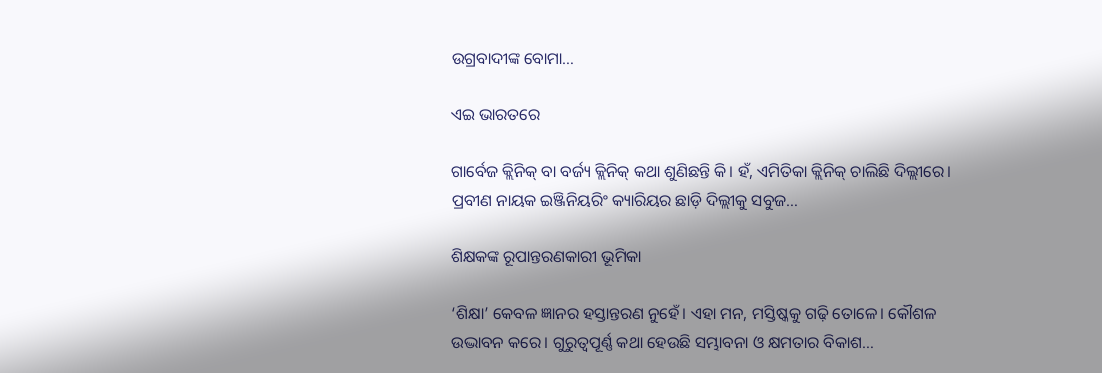ଉଗ୍ରବାଦୀଙ୍କ ବୋମା…

ଏଇ ଭାରତରେ

ଗାର୍ବେଜ କ୍ଲିନିକ୍‌ ବା ବର୍ଜ୍ୟ କ୍ଲିନିକ୍‌ କଥା ଶୁଣିଛନ୍ତି କି। ହଁ, ଏମିତିକା କ୍ଲିନିକ୍‌ ଚାଲିଛି ଦିଲ୍ଲୀରେ। ପ୍ରବୀଣ ନାୟକ ଇଞ୍ଜିନିୟରିଂ କ୍ୟାରିୟର ଛାଡ଼ି ଦିଲ୍ଲୀକୁ ସବୁଜ…

ଶିକ୍ଷକଙ୍କ ରୂପାନ୍ତରଣକାରୀ ଭୂମିକା

‘ଶିକ୍ଷା’ କେବଳ ଜ୍ଞାନର ହସ୍ତାନ୍ତରଣ ନୁହେଁ। ଏହା ମନ, ମସ୍ତିଷ୍କକୁ ଗଢ଼ି ତୋଳେ। କୌଶଳ ଉଦ୍ଭାବନ କରେ। ଗୁରୁତ୍ୱପୂର୍ଣ୍ଣ କଥା ହେଉଛି ସମ୍ଭାବନା ଓ କ୍ଷମତାର ବିକାଶ…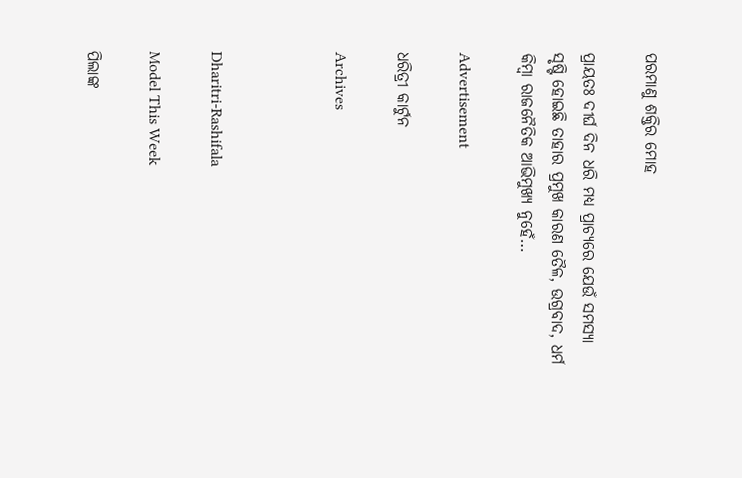ପରମାଣୁ ଶକ୍ତିର ମୋହ

ପ୍ରାୟତଃ ଦୀର୍ଘ ଦିନ ଧରି ମଧ୍ୟ ପ୍ରାଚ୍ୟରେ ଯେଉଁ ସମସ୍ୟା ସୃଷ୍ଟି ହୋଇଛି ତାହାର ପ୍ରମୁଖ କାରଣ ତୈଳ, ଉଗ୍ରବାଦ, ଧର୍ମ କିମ୍ବା ରାଜନୈତିକ ଆଭିମୁଖ୍ୟ ନୁହେଁ…

Advertisement

ଧରିତ୍ରୀ କାର୍ଟୁନ

Archives



Dharitri-Rashifala

Model This Week

ପିଲାଙ୍କ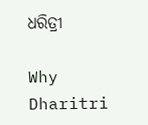ଧରିତ୍ରୀ

Why Dharitri